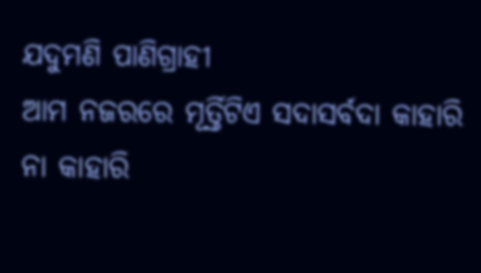ଯଦୁମଣି ପାଣିଗ୍ରାହୀ
ଆମ ନଜରରେ ମୂର୍ତ୍ତିଟିଏ ସଦାସର୍ବଦା କାହାରି ନା କାହାରି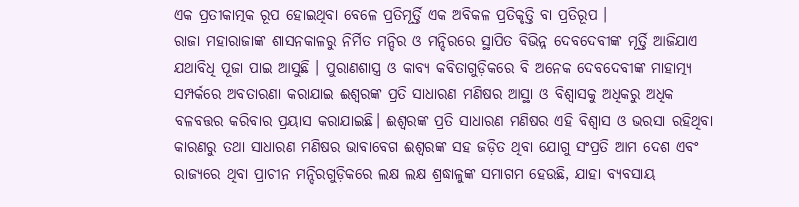ଏକ ପ୍ରତୀକାତ୍ମକ ରୂପ ହୋଇଥିବା ବେଳେ ପ୍ରତିମୂର୍ତ୍ତି ଏକ ଅବିକଳ ପ୍ରତିକୃତ୍ତି ବା ପ୍ରତିରୂପ ।
ରାଜା ମହାରାଜାଙ୍କ ଶାସନକାଳରୁ ନିର୍ମିତ ମନ୍ଦିର ଓ ମନ୍ଦିରରେ ସ୍ଥାପିତ ବିଭିନ୍ନ ଦେବଦେବୀଙ୍କ ମୂର୍ତ୍ତି ଆଜିଯାଏ ଯଥାବିଧି ପୂଜା ପାଇ ଆସୁଛି । ପୁରାଣଶାସ୍ତ୍ର ଓ କାବ୍ୟ କବିତାଗୁଡ଼ିକରେ ବି ଅନେକ ଦେବଦେବୀଙ୍କ ମାହାତ୍ମ୍ୟ ସମ୍ପର୍କରେ ଅବତାରଣା କରାଯାଇ ଈଶ୍ୱରଙ୍କ ପ୍ରତି ସାଧାରଣ ମଣିଷର ଆସ୍ଥା ଓ ବିଶ୍ୱାସକୁ ଅଧିକରୁ ଅଧିକ ବଳବତ୍ତର କରିବାର ପ୍ରୟାସ କରାଯାଇଛି। ଈଶ୍ୱରଙ୍କ ପ୍ରତି ସାଧାରଣ ମଣିଷର ଏହି ବିଶ୍ୱାସ ଓ ଭରସା ରହିଥିବା କାରଣରୁ ତଥା ସାଧାରଣ ମଣିଷର ଭାବାବେଗ ଈଶ୍ୱରଙ୍କ ସହ ଜଡ଼ିତ ଥିବା ଯୋଗୁ ସଂପ୍ରତି ଆମ ଦେଶ ଏବଂ ରାଜ୍ୟରେ ଥିବା ପ୍ରାଚୀନ ମନ୍ଦିରଗୁଡ଼ିକରେ ଲକ୍ଷ ଲକ୍ଷ ଶ୍ରଦ୍ଧାଳୁଙ୍କ ସମାଗମ ହେଉଛି, ଯାହା ବ୍ୟବସାୟ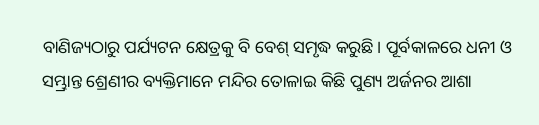ବାଣିଜ୍ୟଠାରୁ ପର୍ଯ୍ୟଟନ କ୍ଷେତ୍ରକୁ ବି ବେଶ୍ ସମୃଦ୍ଧ କରୁଛି। ପୂର୍ବକାଳରେ ଧନୀ ଓ ସମ୍ଭ୍ରାନ୍ତ ଶ୍ରେଣୀର ବ୍ୟକ୍ତିମାନେ ମନ୍ଦିର ତୋଳାଇ କିଛି ପୁଣ୍ୟ ଅର୍ଜନର ଆଶା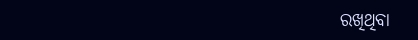ରଖିଥିବା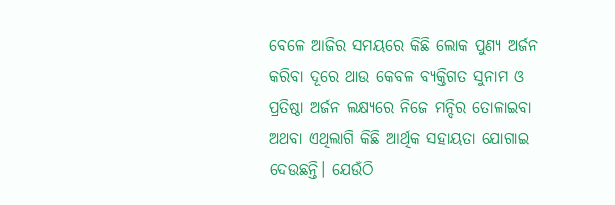ବେଳେ ଆଜିର ସମୟରେ କିଛି ଲୋକ ପୁଣ୍ୟ ଅର୍ଜନ କରିବା ଦୂରେ ଥାଉ କେବଳ ବ୍ୟକ୍ତିଗତ ସୁନାମ ଓ ପ୍ରତିଷ୍ଠା ଅର୍ଜନ ଲକ୍ଷ୍ୟରେ ନିଜେ ମନ୍ଦିର ତୋଳାଇବା ଅଥବା ଏଥିଲାଗି କିଛି ଆର୍ଥିକ ସହାୟତା ଯୋଗାଇ ଦେଉଛନ୍ତି। ଯେଉଁଠି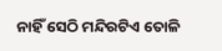ନାହିଁ ସେଠି ମନ୍ଦିରଟିଏ ତୋଳି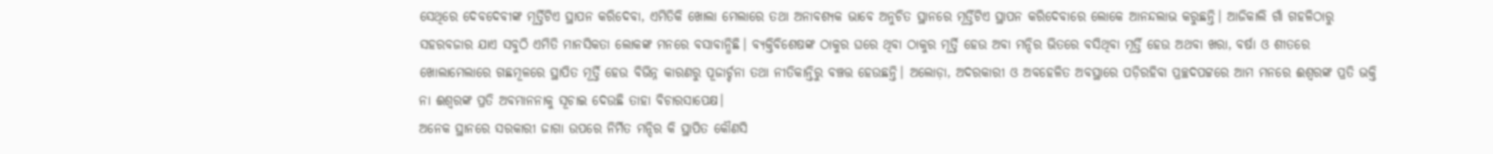ସେଥିରେ ଦେବଦେବୀଙ୍କ ମୂର୍ତ୍ତିଟିଏ ସ୍ଥାପନ କରିଦେବା, ଏମିତିକି ଖୋଲା ମେଲାରେ ତଥା ଅନାବଶ୍ୟକ ଭାବେ ଅନୁଚିତ ସ୍ଥାନରେ ମୂର୍ତ୍ତିଟିଏ ସ୍ଥାପନ କରିଦେବାରେ ଲୋକେ ଆନନ୍ଦଲାଭ କରୁଛନ୍ତି। ଆଜିକାଲି ଗାଁ ଗହଳିଠାରୁ ସହରବଜାର ଯାଏ ସବୁଠି ଏମିତି ମାନସିକତା ଲୋକଙ୍କ ମନରେ ବସାବାନ୍ଧିଛି। ବ୍ୟକ୍ତିବିଶେଷଙ୍କ ଠାକୁର ଘରେ ଥିବା ଠାକୁର ମୂର୍ତ୍ତି ହେଉ ଅବା ମନ୍ଦିର ଭିତରେ ବସିଥିବା ମୂର୍ତ୍ତି ହେଉ ଅଥବା ଖରା, ବର୍ଷା ଓ ଶୀତରେ ଖୋଲାମେଲାରେ ଗଛମୂଳରେ ସ୍ଥାପିତ ମୂର୍ତ୍ତି ହେଉ ବିଭିନ୍ନ କାରଣରୁ ପୂଜାର୍ଚ୍ଚନା ତଥା ନୀତିକାନ୍ତିରୁ ବଞ୍ଚତ୍ତ ହେଉଛନ୍ତି। ଅଲୋଡ଼ା, ଅଦରକାରୀ ଓ ଅବହେଳିତ ଅବସ୍ଥାରେ ପଡ଼ିରହିବା ପ୍ରଚ୍ଛଦପଟ୍ଟରେ ଆମ ମନରେ ଈଶ୍ୱରଙ୍କ ପ୍ରତି ଭକ୍ତି ନା ଈଶ୍ୱରଙ୍କ ପ୍ରତି ଅବମାନନାକୁ ସୂଚାଇ ଦେଉଛି ତାହା ବିଚାରସାପେକ୍ଷ।
ଅନେକ ସ୍ଥାନରେ ସରକାରୀ ଜାଗା ଉପରେ ନିର୍ମିତ ମନ୍ଦିର କି ସ୍ଥାପିତ କୌଣସି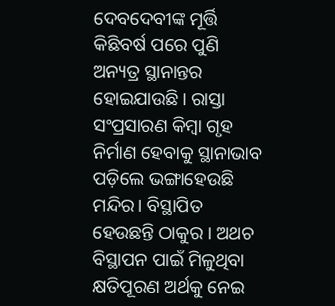ଦେବଦେବୀଙ୍କ ମୂର୍ତ୍ତି କିଛିବର୍ଷ ପରେ ପୁଣି ଅନ୍ୟତ୍ର ସ୍ଥାନାନ୍ତର ହୋଇଯାଉଛି। ରାସ୍ତା ସଂପ୍ରସାରଣ କିମ୍ବା ଗୃହ ନିର୍ମାଣ ହେବାକୁ ସ୍ଥାନାଭାବ ପଡ଼ିଲେ ଭଙ୍ଗାହେଉଛି ମନ୍ଦିର। ବିସ୍ଥାପିତ ହେଉଛନ୍ତି ଠାକୁର । ଅଥଚ ବିସ୍ଥାପନ ପାଇଁ ମିଳୁଥିବା କ୍ଷତିପୂରଣ ଅର୍ଥକୁ ନେଇ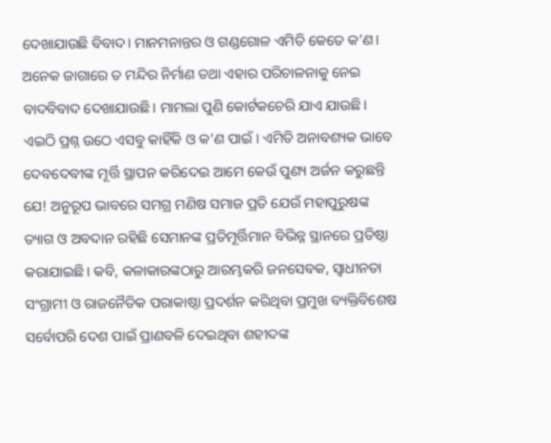ଦେଖାଯାଉଛି ବିବାଦ। ମାନମନାନ୍ତର ଓ ଗଣ୍ଡଗୋଳ ଏମିତି କେତେ କ’ଣ। ଅନେକ ଜାଗାରେ ତ ମନ୍ଦିର ନିର୍ମାଣ ତଥା ଏହାର ପରିଚାଳନାକୁ ନେଇ ବାଦବିବାଦ ଦେଖାଯାଉଛି। ମାମଲା ପୁଣି କୋର୍ଟକଚେରି ଯାଏ ଯାଉଛି। ଏଇଠି ପ୍ରଶ୍ନ ଉଠେ ଏସବୁ କାହିଁକି ଓ କ’ଣ ପାଇଁ। ଏମିତି ଅନାବଶ୍ୟକ ଭାବେ ଦେବଦେବୀଙ୍କ ମୂର୍ତ୍ତି ସ୍ଥାପନ କରିଦେଇ ଆମେ କେଉଁ ପୁଣ୍ୟ ଅର୍ଜନ କରୁଛନ୍ତି ଯେ! ଅନୁରୂପ ଭାବରେ ସମଗ୍ର ମଣିଷ ସମାଜ ପ୍ରତି ଯେଉଁ ମହାପୁରୁଷଙ୍କ ତ୍ୟାଗ ଓ ଅବଦାନ ରହିଛି ସେମାନଙ୍କ ପ୍ରତିମୂର୍ତ୍ତିମାନ ବିଭିନ୍ନ ସ୍ଥାନରେ ପ୍ରତିଷ୍ଠା କରାଯାଇଛି। କବି, କଳାକାରଙ୍କଠାରୁ ଆରମ୍ଭକରି ଜନସେବକ, ସ୍ବାଧୀନତା ସଂଗ୍ରାମୀ ଓ ରାଜନୈତିକ ପରାକାଷ୍ଠା ପ୍ରଦର୍ଶନ କରିଥିବା ପ୍ରମୁଖ ବ୍ୟକ୍ତିବିଶେଷ ସର୍ବୋପରି ଦେଶ ପାଇଁ ପ୍ରାଣବଳି ଦେଇଥିବା ଶହୀଦଙ୍କ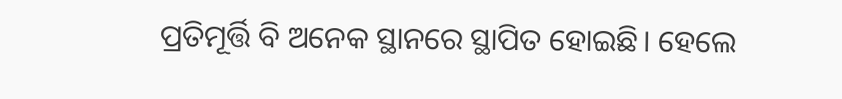ପ୍ରତିମୂର୍ତ୍ତି ବି ଅନେକ ସ୍ଥାନରେ ସ୍ଥାପିତ ହୋଇଛି। ହେଲେ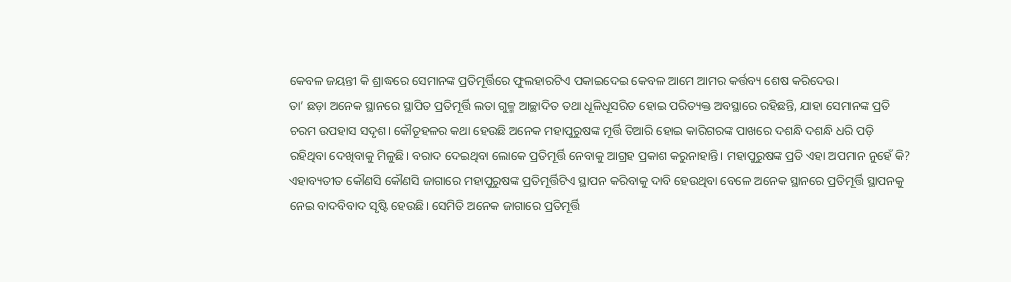କେବଳ ଜୟନ୍ତୀ କି ଶ୍ରାଦ୍ଧରେ ସେମାନଙ୍କ ପ୍ରତିମୂର୍ତ୍ତିରେ ଫୁଲହାରଟିଏ ପକାଇଦେଇ କେବଳ ଆମେ ଆମର କର୍ତ୍ତବ୍ୟ ଶେଷ କରିଦେଉ।
ତା’ ଛଡ଼ା ଅନେକ ସ୍ଥାନରେ ସ୍ଥାପିତ ପ୍ରତିମୂର୍ତ୍ତି ଲତା ଗୁଳ୍ମ ଆଚ୍ଛାଦିତ ତଥା ଧୂଳିଧୂସରିତ ହୋଇ ପରିତ୍ୟକ୍ତ ଅବସ୍ଥାରେ ରହିଛନ୍ତି, ଯାହା ସେମାନଙ୍କ ପ୍ରତି ଚରମ ଉପହାସ ସଦୃଶ। କୌତୂହଳର କଥା ହେଉଛି ଅନେକ ମହାପୁରୁଷଙ୍କ ମୂର୍ତ୍ତି ତିଆରି ହୋଇ କାରିଗରଙ୍କ ପାଖରେ ଦଶନ୍ଧି ଦଶନ୍ଧି ଧରି ପଡ଼ି ରହିଥିବା ଦେଖିବାକୁ ମିଳୁଛି। ବରାଦ ଦେଇଥିବା ଲୋକେ ପ୍ରତିମୂର୍ତ୍ତି ନେବାକୁ ଆଗ୍ରହ ପ୍ରକାଶ କରୁନାହାନ୍ତି। ମହାପୁରୁଷଙ୍କ ପ୍ରତି ଏହା ଅପମାନ ନୁହେଁ କି? ଏହାବ୍ୟତୀତ କୌଣସି କୌଣସି ଜାଗାରେ ମହାପୁରୁଷଙ୍କ ପ୍ରତିମୂର୍ତ୍ତିଟିଏ ସ୍ଥାପନ କରିବାକୁ ଦାବି ହେଉଥିବା ବେଳେ ଅନେକ ସ୍ଥାନରେ ପ୍ରତିମୂର୍ତ୍ତି ସ୍ଥାପନକୁ ନେଇ ବାଦବିବାଦ ସୃଷ୍ଟି ହେଉଛି। ସେମିତି ଅନେକ ଜାଗାରେ ପ୍ରତିମୂର୍ତ୍ତି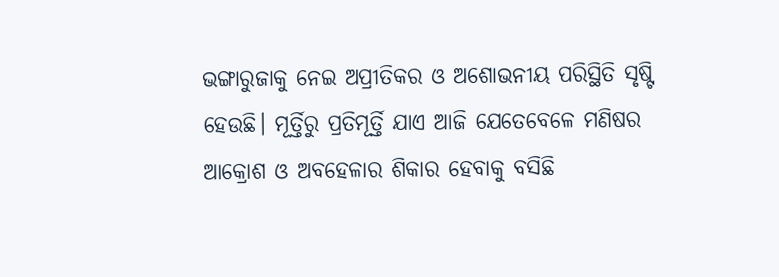ଭଙ୍ଗାରୁଜାକୁ ନେଇ ଅପ୍ରୀତିକର ଓ ଅଶୋଭନୀୟ ପରିସ୍ଥିତି ସୃଷ୍ଟି ହେଉଛି। ମୂର୍ତ୍ତିରୁ ପ୍ରତିମୂର୍ତ୍ତି ଯାଏ ଆଜି ଯେତେବେଳେ ମଣିଷର ଆକ୍ରୋଶ ଓ ଅବହେଳାର ଶିକାର ହେବାକୁ ବସିଛି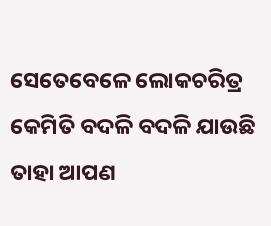ସେତେବେଳେ ଲୋକଚରିତ୍ର କେମିତି ବଦଳି ବଦଳି ଯାଉଛି ତାହା ଆପଣ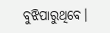ବୁଝିପାରୁଥିବେ।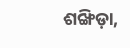ଶଙ୍ଖିଡ଼ା,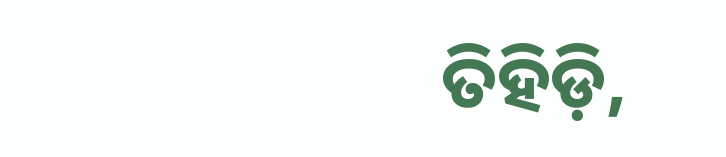ତିହିଡ଼ି,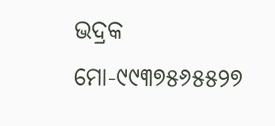ଭଦ୍ରକ
ମୋ-୯୯୩୭୫୬୫୫୨୭